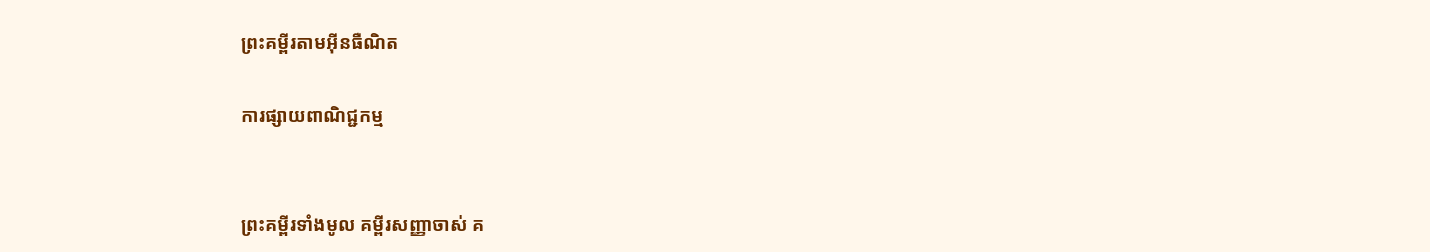ព្រះគម្ពីរតាមអ៊ីនធឺណិត

ការផ្សាយពាណិជ្ជកម្ម


ព្រះគម្ពីរទាំងមូល គម្ពីរសញ្ញាចាស់ គ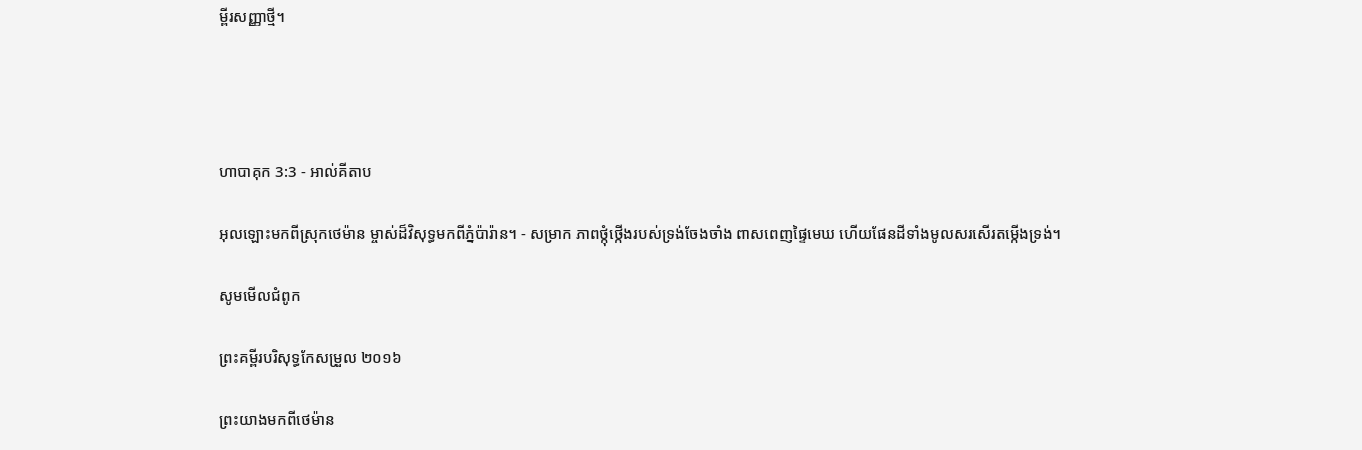ម្ពីរសញ្ញាថ្មី។




ហាបាគុក 3:3 - អាល់គីតាប

អុលឡោះមកពីស្រុកថេម៉ាន ម្ចាស់ដ៏‌វិសុទ្ធមកពីភ្នំប៉ារ៉ាន។ - សម្រាក ភាពថ្កុំ‌ថ្កើងរបស់ទ្រង់ចែងចាំង ពាសពេញផ្ទៃមេឃ ហើយផែនដីទាំងមូលសរសើរតម្កើងទ្រង់។

សូមមើលជំពូក

ព្រះគម្ពីរបរិសុទ្ធកែសម្រួល ២០១៦

ព្រះយាងមកពីថេម៉ាន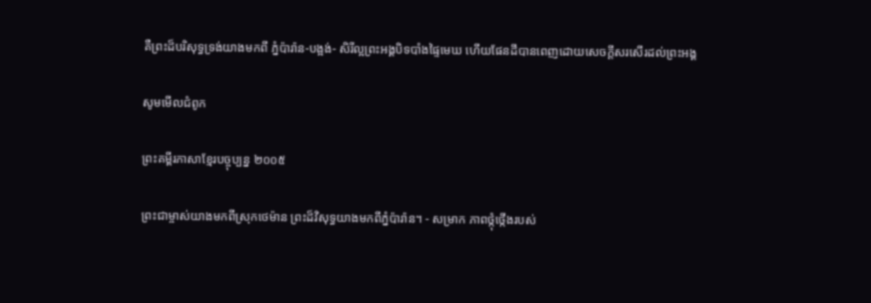គឺព្រះដ៏បរិសុទ្ធទ្រង់យាងមកពី ភ្នំប៉ារ៉ាន-បង្អង់- សិរី‌ល្អព្រះ‌អង្គបិទបាំងផ្ទៃមេឃ ហើយផែនដីបានពេញដោយសេចក្ដីសរសើរដល់ព្រះ‌អង្គ

សូមមើលជំពូក

ព្រះគម្ពីរភាសាខ្មែរបច្ចុប្បន្ន ២០០៥

ព្រះ‌ជាម្ចាស់យាងមកពីស្រុកថេម៉ាន ព្រះដ៏វិសុទ្ធយាងមកពីភ្នំប៉ារ៉ាន។ - សម្រាក ភាពថ្កុំ‌ថ្កើងរបស់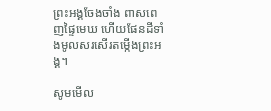ព្រះអង្គចែងចាំង ពាសពេញផ្ទៃមេឃ ហើយផែនដីទាំងមូលសរសើរតម្កើងព្រះអង្គ។

សូមមើល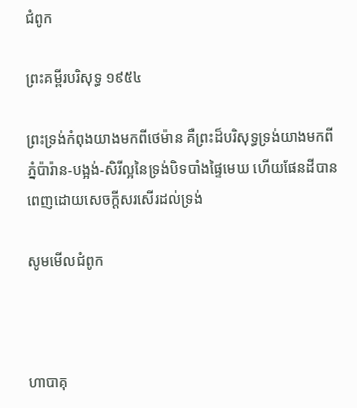ជំពូក

ព្រះគម្ពីរបរិសុទ្ធ ១៩៥៤

ព្រះ‌ទ្រង់កំពុងយាងមកពីថេម៉ាន គឺព្រះដ៏បរិសុទ្ធទ្រង់យាងមកពីភ្នំប៉ារ៉ាន-បង្អង់-សិរី‌ល្អនៃទ្រង់បិទបាំងផ្ទៃមេឃ ហើយផែនដីបានពេញដោយសេចក្ដីសរសើរដល់ទ្រង់

សូមមើលជំពូក



ហាបាគុ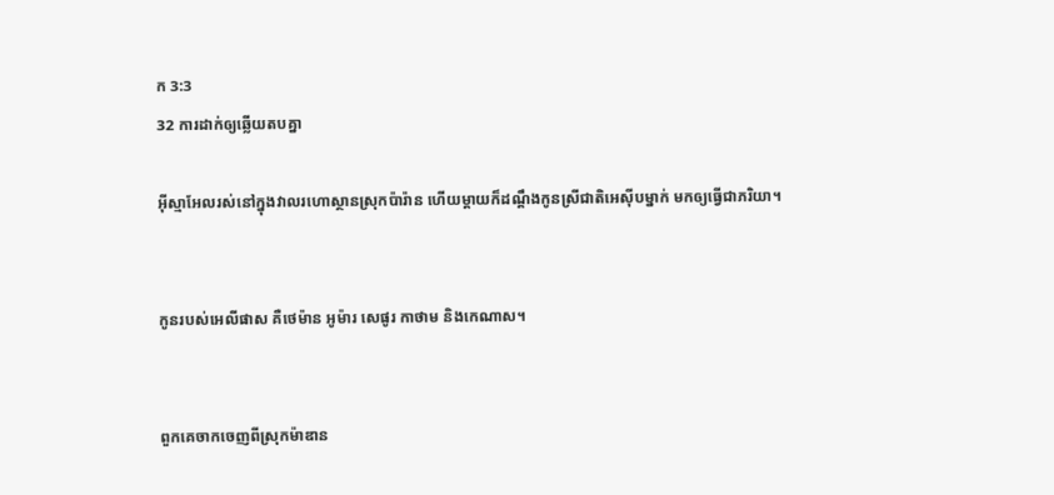ក 3:3
32 ការដាក់ឲ្យឆ្លើយតបគ្នា

អ៊ីស្មា‌អែលរស់នៅក្នុងវាលរហោ‌ស្ថានស្រុកប៉ារ៉ាន ហើយម្តាយក៏ដណ្តឹងកូនស្រីជាតិអេស៊ីបម្នាក់ មកឲ្យធ្វើជាភរិយា។


កូនរបស់អេលី‌ផាស គឺថេម៉ាន អូម៉ារ សេផូរ កាថាម និងកេណាស។


ពួកគេចាកចេញពីស្រុកម៉ាឌាន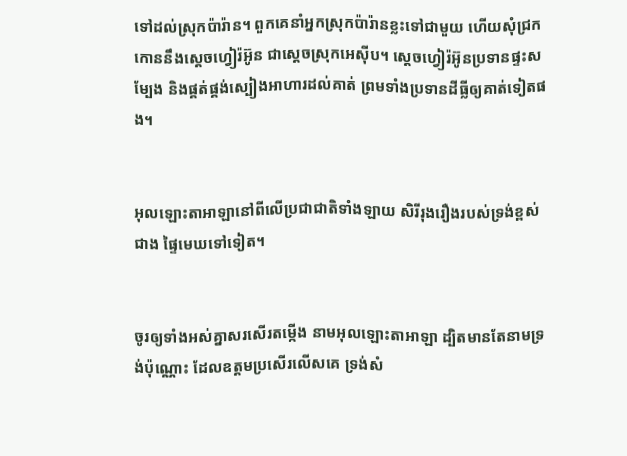ទៅដល់ស្រុកប៉ារ៉ាន។ ពួកគេនាំអ្នកស្រុកប៉ារ៉ានខ្លះទៅជាមួយ ហើយសុំជ្រកកោននឹងស្តេចហ្វៀរ៉‌អ៊ូន ជាស្តេចស្រុកអេស៊ីប។ ស្តេចហ្វៀរ៉‌អ៊ូនប្រទានផ្ទះសម្បែង និងផ្គត់‌ផ្គង់ស្បៀងអាហារដល់គាត់ ព្រមទាំងប្រទានដីធ្លីឲ្យគាត់ទៀតផង។


អុលឡោះ‌តាអាឡានៅពីលើប្រជា‌ជាតិទាំង‌ឡាយ សិរី‌រុង‌រឿងរបស់ទ្រង់ខ្ពស់ជាង ផ្ទៃមេឃទៅទៀត។


ចូរឲ្យទាំងអស់គ្នាសរសើរតម្កើង នាមអុលឡោះ‌តាអាឡា ដ្បិតមានតែនាមទ្រង់ប៉ុណ្ណោះ ដែលឧត្ដមប្រសើរលើសគេ ទ្រង់សំ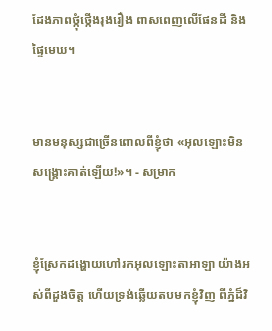ដែងភាពថ្កុំ‌ថ្កើងរុង‌រឿង ពាស‌ពេញលើផែនដី និងផ្ទៃមេឃ។


មានមនុស្សជាច្រើនពោលពីខ្ញុំថា «អុលឡោះមិនសង្គ្រោះគាត់ឡើយ!»។ - សម្រាក


ខ្ញុំស្រែកដង្ហោយហៅរកអុលឡោះ‌តាអាឡា យ៉ាងអស់ពីដួងចិត្ត ហើយទ្រង់ឆ្លើយតបមកខ្ញុំវិញ ពីភ្នំដ៏‌វិ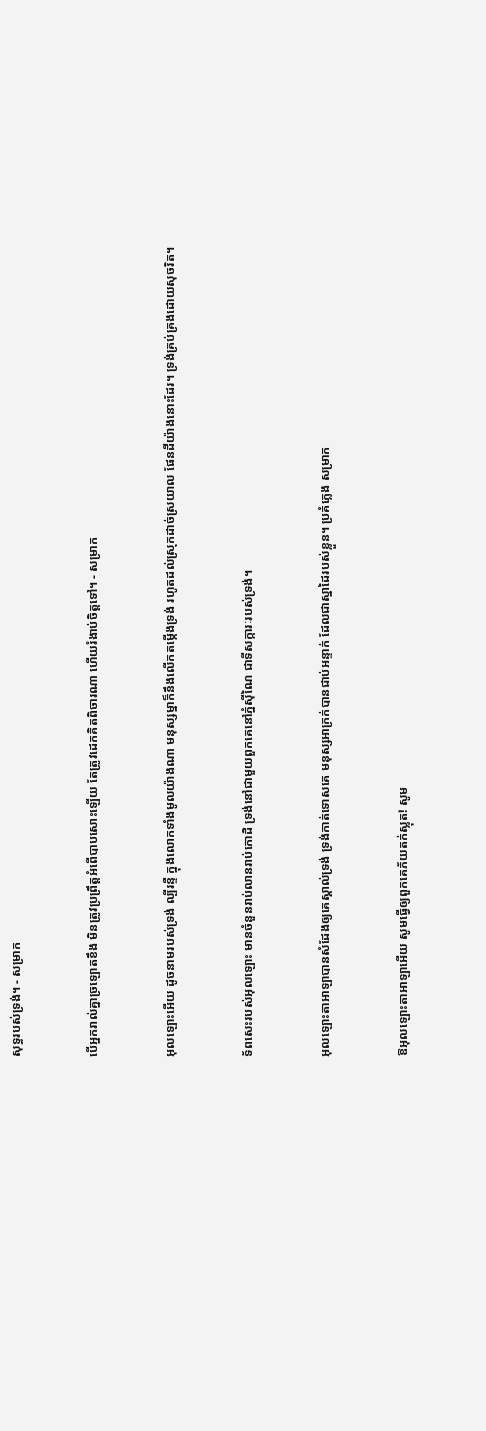សុទ្ធរបស់ទ្រង់។ - សម្រាក


បើអ្នករាល់គ្នាច្រឡោតខឹង មិនត្រូវប្រព្រឹត្តអំពើបាបសោះឡើយ តែត្រូវដេកគិតពិចារណា ហើយរំងាប់ចិត្តទៅ។ - សម្រាក


អុលឡោះអើយ ដូចនាមរបស់ទ្រង់ ល្បីរន្ទឺ ក្នុងលោកទាំងមូលយ៉ាងណា មនុស្ស‌ម្នាក៏នឹងលើកតម្កើងទ្រង់ រហូតដល់ស្រុកដាច់ស្រយាល ផែនដីយ៉ាងនោះដែរ។ ទ្រង់គ្រប់‌គ្រងដោយសុចរិត។


ទ័ពសេះរបស់អុលឡោះ មានចំនួនរាប់លានរាប់កោដិ ទ្រង់នៅជាមួយពួកគេនៅភ្នំស៊ីណៃ ជាទី‌សក្ការៈរបស់ទ្រង់។


អុលឡោះ‌តាអាឡាបានសំដែងឲ្យគេស្គាល់ទ្រង់ ទ្រង់កាត់ទោសគេ មនុស្សអាក្រក់បានជាប់អន្ទាក់ ដែលជាស្នា‌ដៃរបស់ខ្លួន។ ប្រគំភ្លេង សម្រាក


ឱអុលឡោះ‌តាអាឡាអើយ សូមធ្វើឲ្យពួកគេភ័យតក់‌ស្លុត! សូម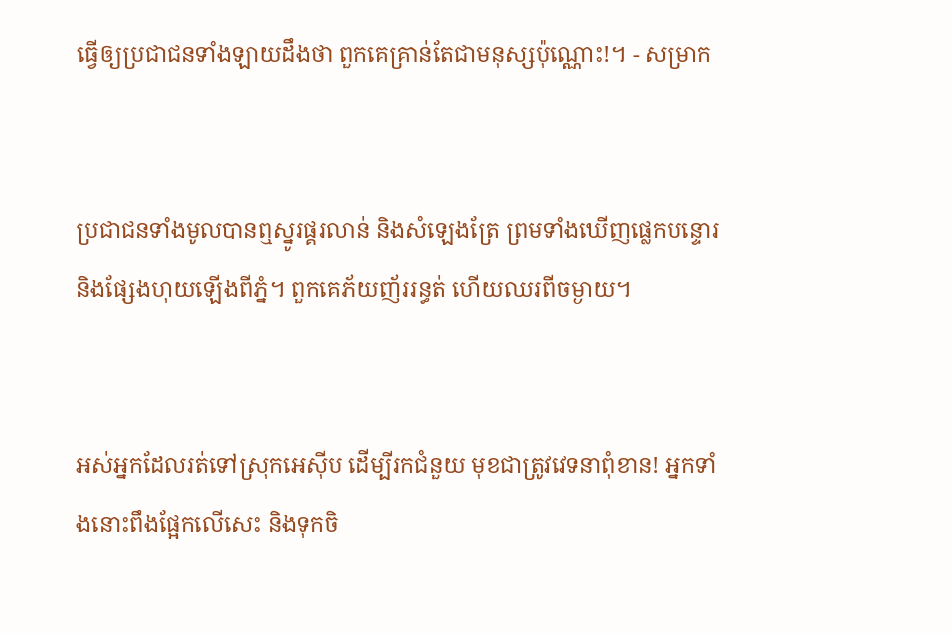ធ្វើឲ្យប្រជា‌ជនទាំង‌ឡាយដឹងថា ពួកគេគ្រាន់តែជាមនុស្សប៉ុណ្ណោះ!។ - សម្រាក


ប្រជា‌ជនទាំងមូលបានឮស្នូរផ្គរលាន់ និងសំឡេងត្រែ ព្រមទាំងឃើញផ្លេកបន្ទោរ និងផ្សែងហុយឡើងពីភ្នំ។ ពួកគេភ័យញ័ររន្ធត់ ហើយឈរពីចម្ងាយ។


អស់អ្នកដែលរត់ទៅស្រុកអេស៊ីប ដើម្បីរកជំនួយ មុខជាត្រូវវេទនាពុំ‌ខាន! អ្នកទាំងនោះពឹងផ្អែកលើសេះ និងទុកចិ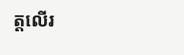ត្តលើរ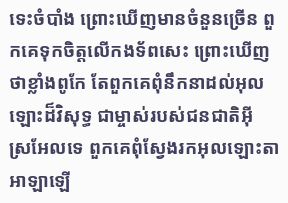ទេះចំបាំង ព្រោះឃើញមានចំនួនច្រើន ពួកគេទុកចិត្តលើកង‌ទ័ពសេះ ព្រោះឃើញថាខ្លាំងពូកែ តែពួកគេពុំនឹកនាដល់អុលឡោះដ៏‌វិសុទ្ធ ជាម្ចាស់របស់ជន‌ជាតិអ៊ីស្រ‌អែលទេ ពួកគេពុំស្វែងរកអុលឡោះ‌តាអាឡាឡើ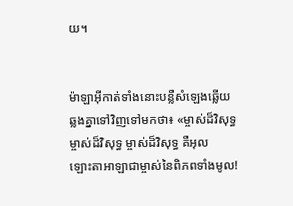យ។


ម៉ាឡា‌អ៊ីកាត់ទាំងនោះបន្លឺសំឡេងឆ្លើយឆ្លងគ្នាទៅវិញទៅមកថា៖ «ម្ចាស់ដ៏‌វិសុទ្ធ ម្ចាស់ដ៏‌វិសុទ្ធ ម្ចាស់ដ៏‌វិសុទ្ធ គឺអុលឡោះ‌តាអាឡាជាម្ចាស់នៃពិភពទាំងមូល!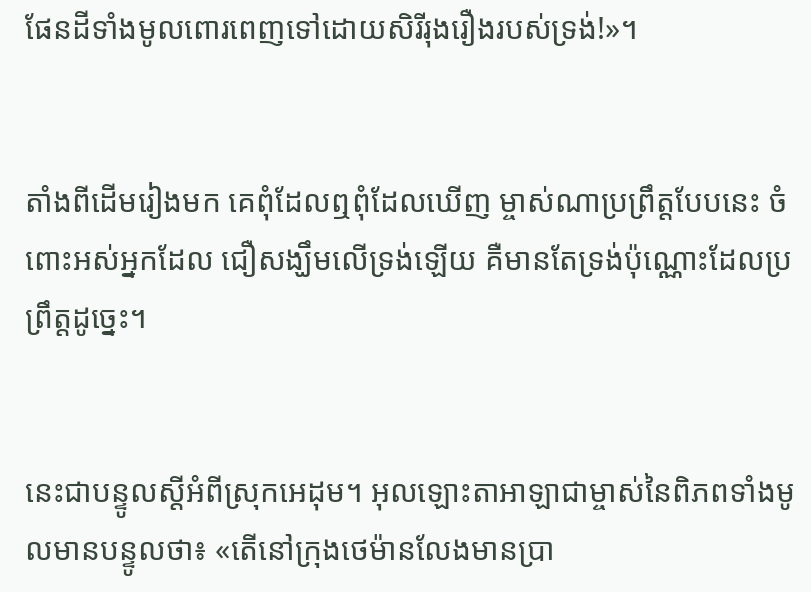ផែនដីទាំងមូលពោរ‌ពេញទៅដោយសិរី‌រុង‌រឿងរបស់ទ្រង់!»។


តាំងពីដើមរៀងមក គេពុំដែលឮពុំដែលឃើញ ម្ចាស់ណាប្រព្រឹត្តបែបនេះ ចំពោះអស់អ្នកដែល ជឿសង្ឃឹមលើទ្រង់ឡើយ គឺមានតែទ្រង់ប៉ុណ្ណោះដែលប្រព្រឹត្តដូច្នេះ។


នេះជាបន្ទូលស្ដីអំពីស្រុកអេដុម។ អុលឡោះ‌តាអាឡាជាម្ចាស់នៃពិភពទាំងមូលមានបន្ទូលថា៖ «តើនៅក្រុងថេម៉ានលែងមានប្រា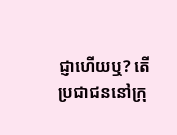ជ្ញាហើយឬ? តើប្រជា‌ជននៅក្រុ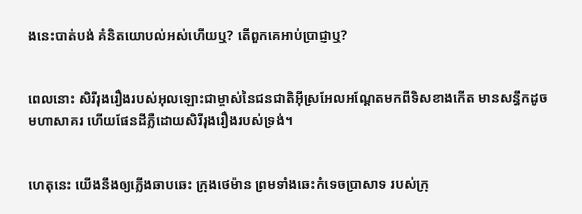ងនេះបាត់បង់ គំនិតយោបល់អស់ហើយឬ? តើពួកគេអាប់ប្រាជ្ញាឬ?


ពេលនោះ សិរី‌រុង‌រឿងរបស់អុលឡោះជាម្ចាស់នៃជន‌ជាតិអ៊ីស្រ‌អែលអណ្ដែតមកពីទិសខាងកើត មានសន្ធឹកដូចមហា‌សាគរ ហើយផែនដីភ្លឺដោយសិរី‌រុង‌រឿងរបស់ទ្រង់។


ហេតុនេះ យើងនឹងឲ្យភ្លើងឆាប‌ឆេះ ក្រុងថេម៉ាន ព្រមទាំងឆេះកំទេចប្រាសាទ របស់ក្រុ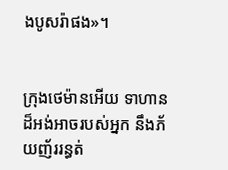ងបូសរ៉ាផង»។


ក្រុងថេម៉ានអើយ ទាហានដ៏អង់‌អាចរបស់អ្នក នឹងភ័យញ័ររន្ធត់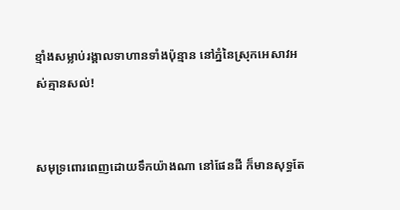ខ្មាំងសម្លាប់រង្គាលទាហានទាំងប៉ុន្មាន នៅភ្នំនៃស្រុកអេសាវអស់គ្មានសល់!


សមុទ្រពោរ‌ពេញដោយទឹកយ៉ាងណា នៅផែនដី ក៏មានសុទ្ធតែ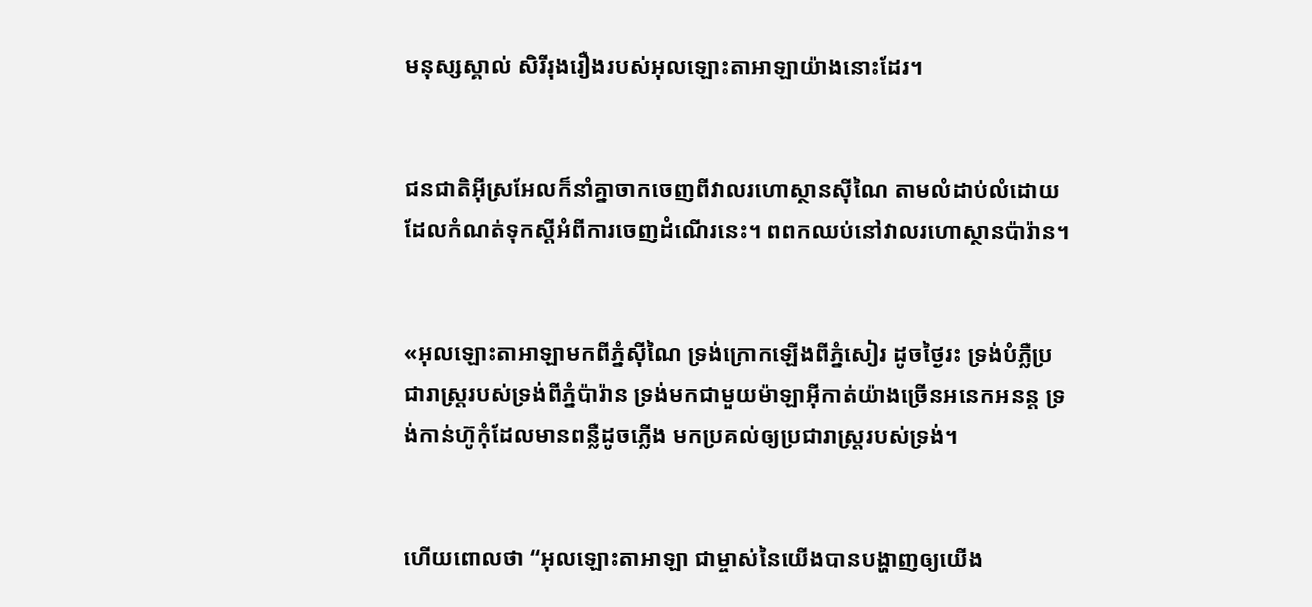មនុស្សស្គាល់ សិរី‌រុង‌រឿងរបស់អុលឡោះ‌តាអាឡាយ៉ាងនោះដែរ។


ជន‌ជាតិអ៊ីស្រ‌អែលក៏នាំគ្នាចាកចេញពីវាលរហោ‌ស្ថានស៊ីណៃ តាមលំដាប់លំដោយដែលកំណត់ទុកស្តីអំពីការចេញដំណើរនេះ។ ពពកឈប់នៅវាលរហោ‌ស្ថានប៉ារ៉ាន។


«អុលឡោះ‌តាអាឡាមកពីភ្នំស៊ីណៃ ទ្រង់ក្រោកឡើងពីភ្នំសៀរ ដូចថ្ងៃរះ ទ្រង់បំភ្លឺប្រជា‌រាស្ត្ររបស់ទ្រង់ពីភ្នំប៉ារ៉ាន ទ្រង់មកជាមួយម៉ាឡា‌អ៊ីកាត់យ៉ាងច្រើនអនេក‌អនន្ត ទ្រង់កាន់ហ៊ូកុំដែលមានពន្លឺដូចភ្លើង មកប្រគល់ឲ្យប្រជា‌រាស្ត្ររបស់ទ្រង់។


ហើយពោលថា “អុលឡោះ‌តាអាឡា ជាម្ចាស់នៃយើងបានបង្ហាញឲ្យយើង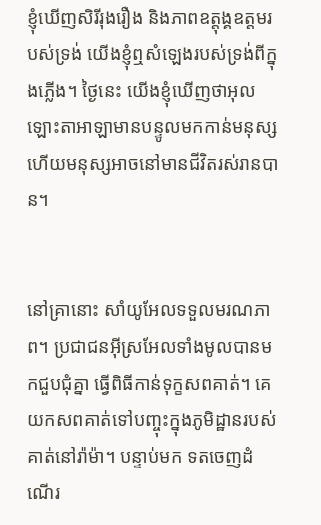ខ្ញុំឃើញសិរី‌រុង‌រឿង និងភាពឧត្តុង្គ‌ឧត្តមរបស់ទ្រង់ យើងខ្ញុំឮសំឡេងរបស់ទ្រង់ពីក្នុងភ្លើង។ ថ្ងៃនេះ យើងខ្ញុំឃើញថាអុលឡោះ‌តាអាឡាមានបន្ទូលមកកាន់មនុស្ស ហើយមនុស្សអាចនៅមានជីវិតរស់រានបាន។


នៅគ្រានោះ សាំយូ‌អែលទទួលមរណ‌ភាព។ ប្រជា‌ជនអ៊ីស្រ‌អែលទាំងមូលបានមកជួបជុំគ្នា ធ្វើពិធីកាន់ទុក្ខសពគាត់។ គេយកសពគាត់ទៅបញ្ចុះក្នុងភូមិដ្ឋានរបស់គាត់នៅរ៉ាម៉ា។ បន្ទាប់មក ទតចេញដំណើរ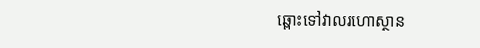ឆ្ពោះទៅវាលរហោ‌ស្ថាន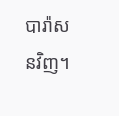បារ៉ា‌សនវិញ។